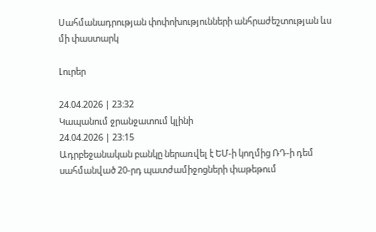Սահմանադրության փոփոխությունների անհրաժեշտության ևս մի փաստարկ

Լուրեր

24.04.2026 | 23:32
Կապանում ջրանջատում կլինի
24.04.2026 | 23:15
Ադրբեջանական բանկը ներառվել է ԵՄ-ի կողմից ՌԴ-ի դեմ սահմանված 20-րդ պատժամիջոցների փաթեթում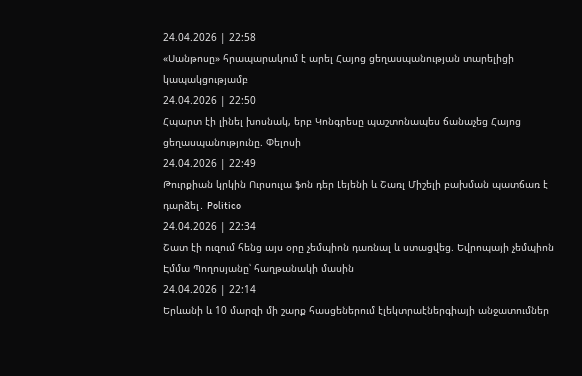24.04.2026 | 22:58
«Սանթոսը» հրապարակում է արել Հայոց ցեղասպանության տարելիցի կապակցությամբ
24.04.2026 | 22:50
Հպարտ էի լինել խոսնակ, երբ Կոնգրեսը պաշտոնապես ճանաչեց Հայոց ցեղասպանությունը. Փելոսի
24.04.2026 | 22:49
Թուրքիան կրկին Ուրսուլա ֆոն դեր Լեյենի և Շառլ Միշելի բախման պատճառ է դարձել․ Politico
24.04.2026 | 22:34
Շատ էի ուզում հենց այս օրը չեմպիոն դառնալ և ստացվեց. Եվրոպայի չեմպիոն Էմմա Պողոսյանը՝ հաղթանակի մասին
24.04.2026 | 22:14
Երևանի և 10 մարզի մի շարք հասցեներում էլեկտրաէներգիայի անջատումներ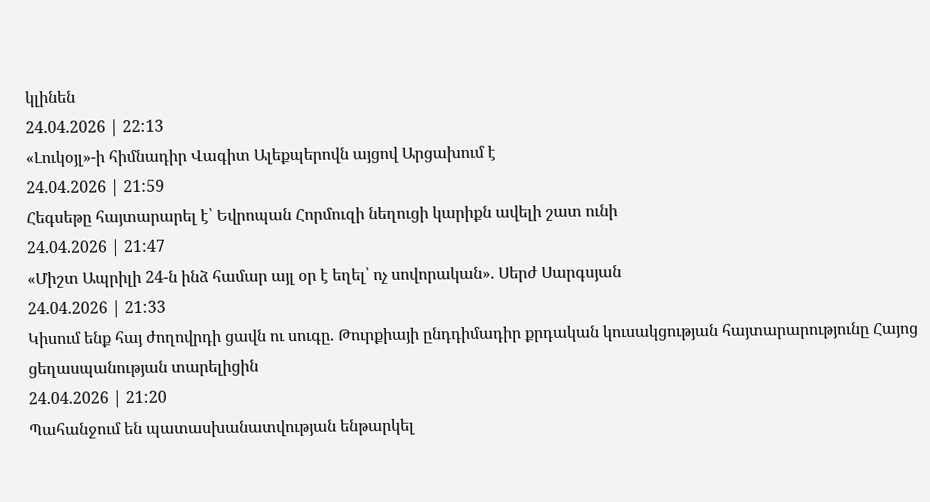կլինեն
24.04.2026 | 22:13
«Լուկօյլ»-ի հիմնադիր Վագիտ Ալեքպերովն այցով Արցախում է
24.04.2026 | 21:59
Հեգսեթը հայտարարել է՝ Եվրոպան Հորմուզի նեղուցի կարիքն ավելի շատ ունի
24.04.2026 | 21:47
«Միշտ Ապրիլի 24-ն ինձ համար այլ օր է եղել՝ ոչ սովորական». Սերժ Սարգսյան
24.04.2026 | 21:33
Կիսում ենք հայ ժողովրդի ցավն ու սուգը. Թուրքիայի ընդդիմադիր քրդական կուսակցության հայտարարությունը Հայոց ցեղասպանության տարելիցին
24.04.2026 | 21:20
Պահանջում են պատասխանատվության ենթարկել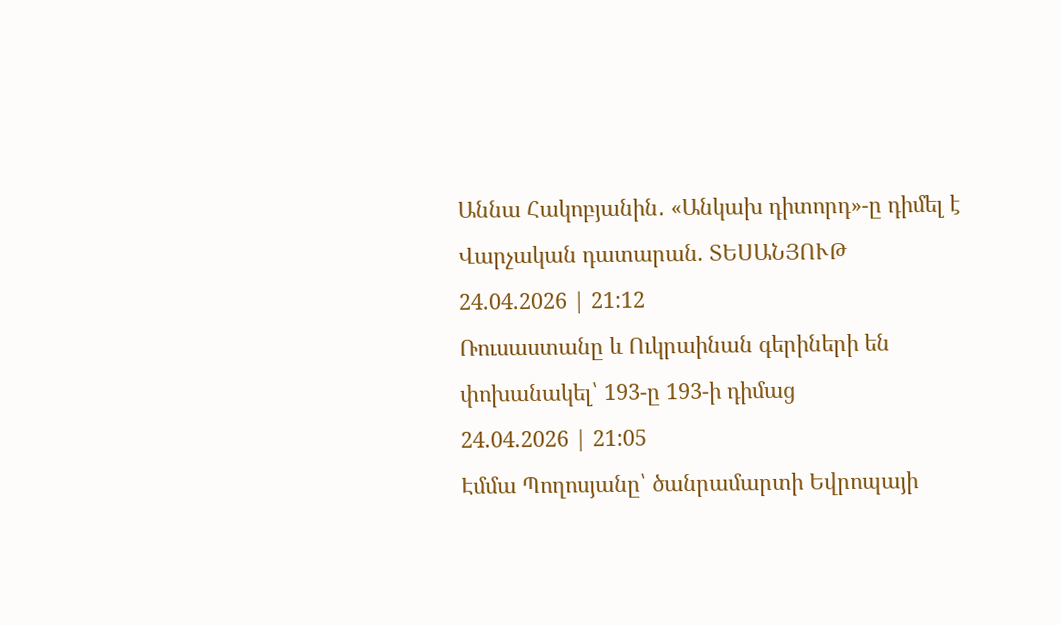Աննա Հակոբյանին․ «Անկախ դիտորդ»-ը դիմել է Վարչական դատարան. ՏԵՍԱՆՅՈՒԹ
24.04.2026 | 21:12
Ռուսաստանը և Ուկրաինան գերիների են փոխանակել՝ 193-ը 193-ի դիմաց
24.04.2026 | 21:05
Էմմա Պողոսյանը՝ ծանրամարտի Եվրոպայի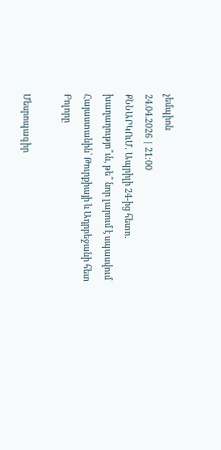չեմպիոն
24.04.2026 | 21:00
ՔՆՆԱՐԿՈւՄ․ Ապրիլի 24-ից հետո․ խաղաղությո՞ւն, թե՞ նոր լարում է սպասվում Հայաստանին՝ Թուրքիայի և Ադրբեջանի հետ
Բոլորը

Մեսրոպագիր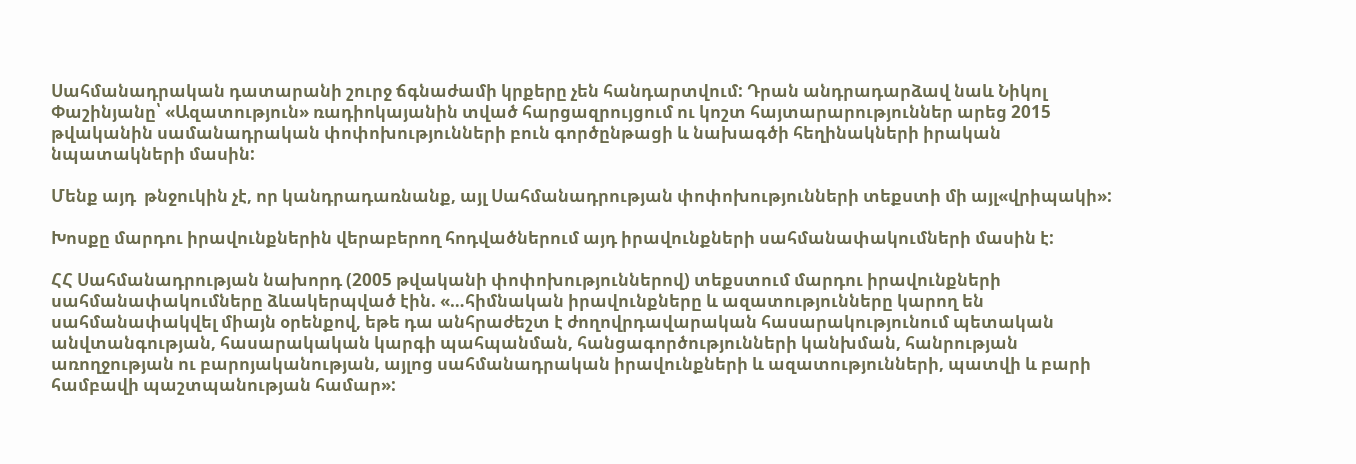Սահմանադրական դատարանի շուրջ ճգնաժամի կրքերը չեն հանդարտվում: Դրան անդրադարձավ նաև Նիկոլ Փաշինյանը՝ «Ազատություն» ռադիոկայանին տված հարցազրույցում ու կոշտ հայտարարություններ արեց 2015 թվականին սամանադրական փոփոխությունների բուն գործընթացի և նախագծի հեղինակների իրական նպատակների մասին:

Մենք այդ  թնջուկին չէ, որ կանդրադառնանք, այլ Սահմանադրության փոփոխությունների տեքստի մի այլ«վրիպակի»:

Խոսքը մարդու իրավունքներին վերաբերող հոդվածներում այդ իրավունքների սահմանափակումների մասին է:

ՀՀ Սահմանադրության նախորդ (2005 թվականի փոփոխություններով) տեքստում մարդու իրավունքների սահմանափակումները ձևակերպված էին. «…հիմնական իրավունքները և ազատությունները կարող են սահմանափակվել միայն օրենքով, եթե դա անհրաժեշտ է ժողովրդավարական հասարակությունում պետական անվտանգության, հասարակական կարգի պահպանման, հանցագործությունների կանխման, հանրության առողջության ու բարոյականության, այլոց սահմանադրական իրավունքների և ազատությունների, պատվի և բարի համբավի պաշտպանության համար»: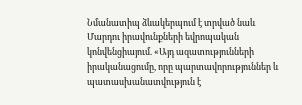Նմանատիպ ձևակերպում է տրված նաև Մարդու իրավունքների եվրոպական կոնվենցիայում. «Այդ ազատությունների իրականացումը, որը պարտավորություններ և պատասխանատվություն է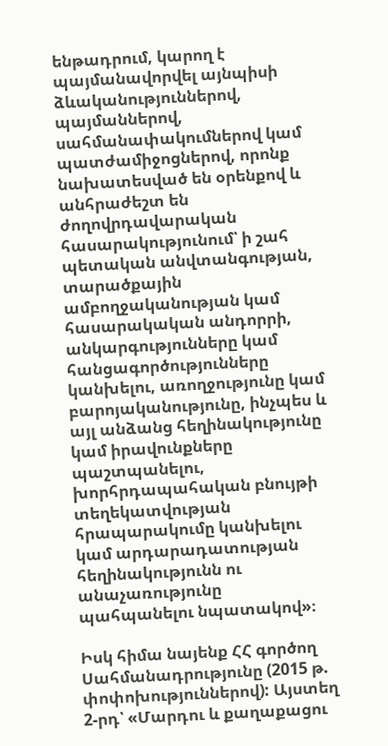ենթադրում, կարող է պայմանավորվել այնպիսի ձևականություններով, պայմաններով, սահմանափակումներով կամ պատժամիջոցներով, որոնք նախատեսված են օրենքով և անհրաժեշտ են ժողովրդավարական հասարակությունում՝ ի շահ պետական անվտանգության, տարածքային ամբողջականության կամ հասարակական անդորրի, անկարգությունները կամ հանցագործությունները կանխելու, առողջությունը կամ բարոյականությունը, ինչպես և այլ անձանց հեղինակությունը կամ իրավունքները պաշտպանելու, խորհրդապահական բնույթի տեղեկատվության հրապարակումը կանխելու կամ արդարադատության հեղինակությունն ու անաչառությունը պահպանելու նպատակով»։

Իսկ հիմա նայենք ՀՀ գործող Սահմանադրությունը (2015 թ. փոփոխություններով): Այստեղ 2-րդ՝ «Մարդու և քաղաքացու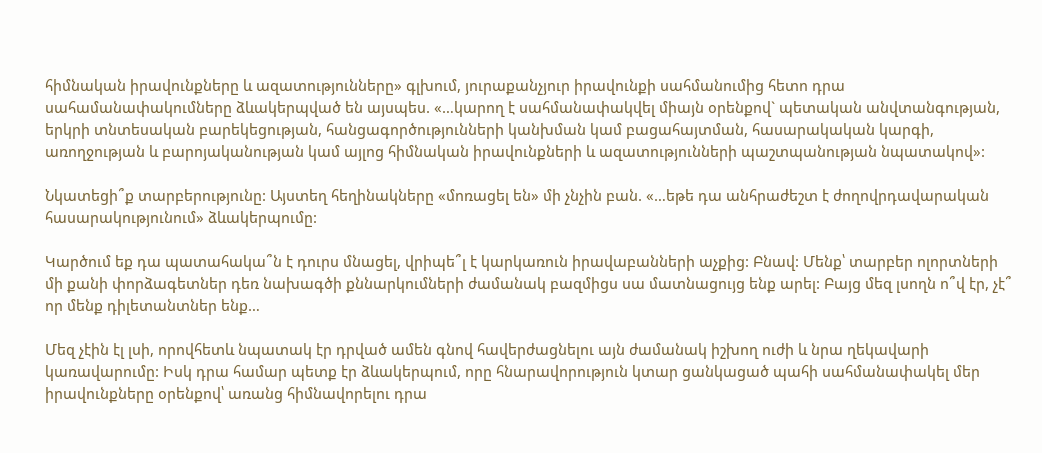հիմնական իրավունքները և ազատությունները» գլխում, յուրաքանչյուր իրավունքի սահմանումից հետո դրա սահամանափակումները ձևակերպված են այսպես. «…կարող է սահմանափակվել միայն օրենքով` պետական անվտանգության, երկրի տնտեսական բարեկեցության, հանցագործությունների կանխման կամ բացահայտման, հասարակական կարգի, առողջության և բարոյականության կամ այլոց հիմնական իրավունքների և ազատությունների պաշտպանության նպատակով»:

Նկատեցի՞ք տարբերությունը: Այստեղ հեղինակները «մոռացել են» մի չնչին բան. «…եթե դա անհրաժեշտ է ժողովրդավարական հասարակությունում» ձևակերպումը:

Կարծում եք դա պատահակա՞ն է դուրս մնացել, վրիպե՞լ է կարկառուն իրավաբանների աչքից: Բնավ: Մենք՝ տարբեր ոլորտների մի քանի փորձագետներ դեռ նախագծի քննարկումների ժամանակ բազմիցս սա մատնացույց ենք արել: Բայց մեզ լսողն ո՞վ էր, չէ՞ որ մենք դիլետանտներ ենք…

Մեզ չէին էլ լսի, որովհետև նպատակ էր դրված ամեն գնով հավերժացնելու այն ժամանակ իշխող ուժի և նրա ղեկավարի կառավարումը: Իսկ դրա համար պետք էր ձևակերպում, որը հնարավորություն կտար ցանկացած պահի սահմանափակել մեր իրավունքները օրենքով՝ առանց հիմնավորելու դրա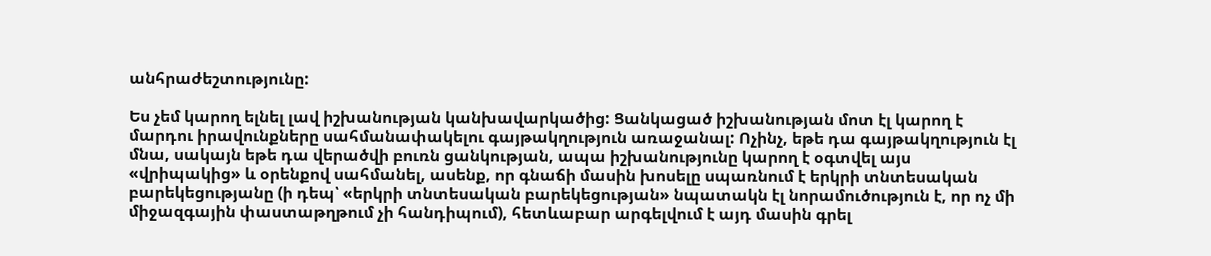անհրաժեշտությունը:

Ես չեմ կարող ելնել լավ իշխանության կանխավարկածից: Ցանկացած իշխանության մոտ էլ կարող է մարդու իրավունքները սահմանափակելու գայթակղություն առաջանալ: Ոչինչ, եթե դա գայթակղություն էլ մնա, սակայն եթե դա վերածվի բուռն ցանկության, ապա իշխանությունը կարող է օգտվել այս «վրիպակից» և օրենքով սահմանել, ասենք, որ գնաճի մասին խոսելը սպառնում է երկրի տնտեսական բարեկեցությանը (ի դեպ՝ «երկրի տնտեսական բարեկեցության» նպատակն էլ նորամուծություն է, որ ոչ մի միջազգային փաստաթղթում չի հանդիպում), հետևաբար արգելվում է այդ մասին գրել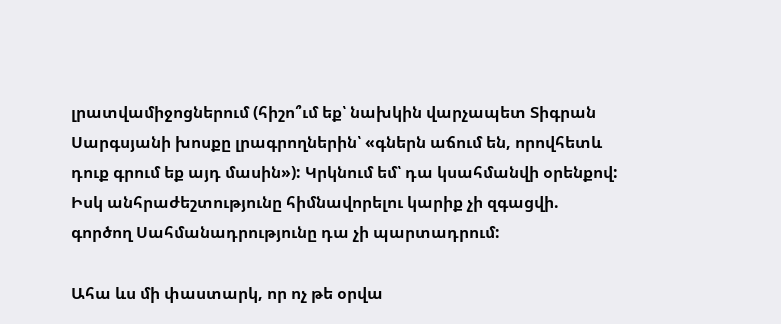լրատվամիջոցներում (հիշո՞ւմ եք՝ նախկին վարչապետ Տիգրան Սարգսյանի խոսքը լրագրողներին՝ «գներն աճում են, որովհետև դուք գրում եք այդ մասին»): Կրկնում եմ՝ դա կսահմանվի օրենքով: Իսկ անհրաժեշտությունը հիմնավորելու կարիք չի զգացվի. գործող Սահմանադրությունը դա չի պարտադրում:

Ահա ևս մի փաստարկ, որ ոչ թե օրվա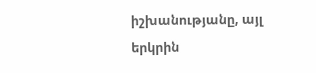իշխանությանը, այլ երկրին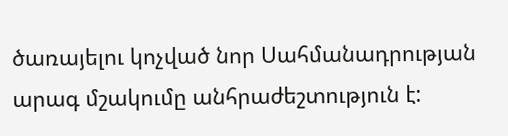ծառայելու կոչված նոր Սահմանադրության արագ մշակումը անհրաժեշտություն է: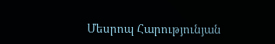Մեսրոպ Հարությունյան